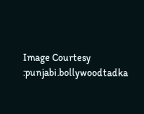Image Courtesy :punjabi.bollywoodtadka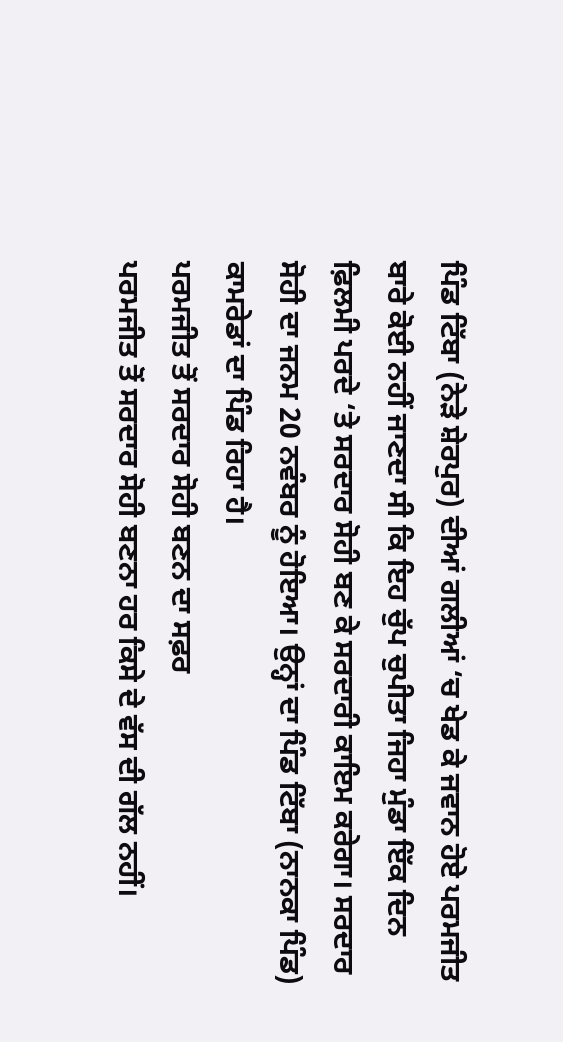ਪਿੰਡ ਟਿੱਬਾ (ਨੇੜੇ ਸ਼ੇਰਪੁਰ) ਦੀਆਂ ਗਲੀਆਂ ‘ਚ ਖੇਡ ਕੇ ਜਵਾਨ ਹੋਏ ਪਰਮਜੀਤ ਬਾਰੇ ਕੋਈ ਨਹੀਂ ਜਾਣਦਾ ਸੀ ਕਿ ਇਹ ਚੁੱਪ ਚੁਪੀਤਾ ਜਿਹਾ ਮੁੰਡਾ ਇੱਕ ਦਿਨ ਫ਼ਿਲਮੀ ਪਰਦੇ ‘ਤੇ ਸਰਦਾਰ ਸੋਹੀ ਬਣ ਕੇ ਸਰਦਾਰੀ ਕਾਇਮ ਕਰੇਗਾ। ਸਰਦਾਰ ਸੋਹੀ ਦਾ ਜਨਮ 20 ਨਵੰਬਰ ਨੂੰ ਹੋਇਆ। ਉਨ੍ਹਾਂ ਦਾ ਪਿੰਡ ਟਿੱਬਾ (ਨਾਨਕਾ ਪਿੰਡ) ਕਾਮਰੇਡਾਂ ਦਾ ਪਿੰਡ ਰਿਹਾ ਹੈ।
ਪਰਮਜੀਤ ਤੋਂ ਸਰਦਾਰ ਸੋਹੀ ਬਣਨ ਦਾ ਸਫ਼ਰ
ਪਰਮਜੀਤ ਤੋਂ ਸਰਦਾਰ ਸੋਹੀ ਬਣਨਾ ਹਰ ਕਿਸੇ ਦੇ ਵੱਸ ਦੀ ਗੱਲ ਨਹੀਂ।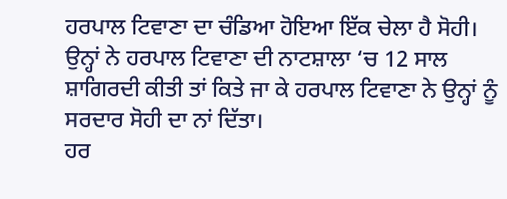ਹਰਪਾਲ ਟਿਵਾਣਾ ਦਾ ਚੰਡਿਆ ਹੋਇਆ ਇੱਕ ਚੇਲਾ ਹੈ ਸੋਹੀ। ਉਨ੍ਹਾਂ ਨੇ ਹਰਪਾਲ ਟਿਵਾਣਾ ਦੀ ਨਾਟਸ਼ਾਲਾ ‘ਚ 12 ਸਾਲ ਸ਼ਾਗਿਰਦੀ ਕੀਤੀ ਤਾਂ ਕਿਤੇ ਜਾ ਕੇ ਹਰਪਾਲ ਟਿਵਾਣਾ ਨੇ ਉਨ੍ਹਾਂ ਨੂੰ ਸਰਦਾਰ ਸੋਹੀ ਦਾ ਨਾਂ ਦਿੱਤਾ।
ਹਰ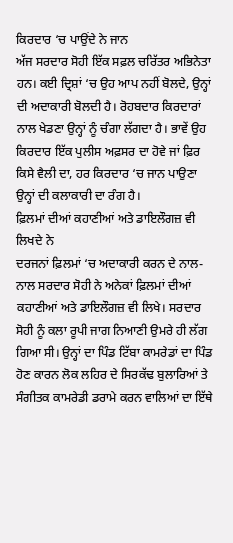ਕਿਰਦਾਰ ‘ਚ ਪਾਉਂਦੇ ਨੇ ਜਾਨ
ਅੱਜ ਸਰਦਾਰ ਸੋਹੀ ਇੱਕ ਸਫ਼ਲ ਚਰਿੱਤਰ ਅਭਿਨੇਤਾ ਹਨ। ਕਈ ਦ੍ਰਿਸ਼ਾਂ ‘ਚ ਉਹ ਆਪ ਨਹੀਂ ਬੋਲਦੇ, ਉਨ੍ਹਾਂ ਦੀ ਅਦਾਕਾਰੀ ਬੋਲਦੀ ਹੈ। ਰੋਹਬਦਾਰ ਕਿਰਦਾਰਾਂ ਨਾਲ ਖੇਡਣਾ ਉਨ੍ਹਾਂ ਨੂੰ ਚੰਗਾ ਲੱਗਦਾ ਹੈ। ਭਾਵੇਂ ਉਹ ਕਿਰਦਾਰ ਇੱਕ ਪੁਲੀਸ ਅਫ਼ਸਰ ਦਾ ਹੋਵੇ ਜਾਂ ਫ਼ਿਰ ਕਿਸੇ ਵੈਲੀ ਦਾ, ਹਰ ਕਿਰਦਾਰ ‘ਚ ਜਾਨ ਪਾਉਣਾ ਉਨ੍ਹਾਂ ਦੀ ਕਲਾਕਾਰੀ ਦਾ ਰੰਗ ਹੈ।
ਫ਼ਿਲਮਾਂ ਦੀਆਂ ਕਹਾਣੀਆਂ ਅਤੇ ਡਾਇਲੌਗਜ਼ ਵੀ ਲਿਖਦੇ ਨੇ
ਦਰਜਨਾਂ ਫ਼ਿਲਮਾਂ ‘ਚ ਅਦਾਕਾਰੀ ਕਰਨ ਦੇ ਨਾਲ-ਨਾਲ ਸਰਦਾਰ ਸੋਹੀ ਨੇ ਅਨੇਕਾਂ ਫ਼ਿਲਮਾਂ ਦੀਆਂ ਕਹਾਣੀਆਂ ਅਤੇ ਡਾਇਲੌਗਜ਼ ਵੀ ਲਿਖੇ। ਸਰਦਾਰ ਸੋਹੀ ਨੂੰ ਕਲਾ ਰੂਪੀ ਜਾਗ ਨਿਆਣੀ ਉਮਰੇ ਹੀ ਲੱਗ ਗਿਆ ਸੀ। ਉਨ੍ਹਾਂ ਦਾ ਪਿੰਡ ਟਿੱਬਾ ਕਾਮਰੇਡਾਂ ਦਾ ਪਿੰਡ ਹੋਣ ਕਾਰਨ ਲੋਕ ਲਹਿਰ ਦੇ ਸਿਰਕੱਢ ਬੁਲਾਰਿਆਂ ਤੇ ਸੰਗੀਤਕ ਕਾਮਰੇਡੀ ਡਰਾਮੇ ਕਰਨ ਵਾਲਿਆਂ ਦਾ ਇੱਥੇ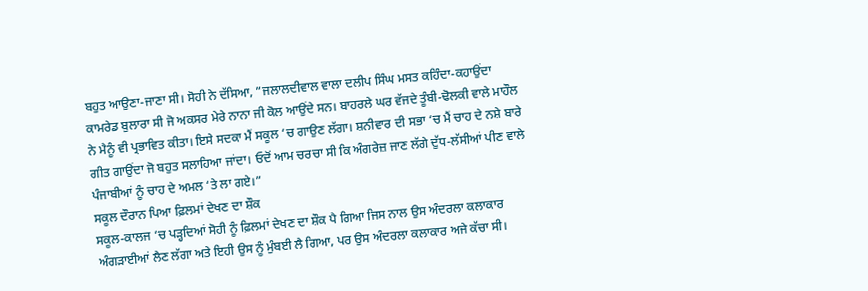ਬਹੁਤ ਆਉਣਾ-ਜਾਣਾ ਸੀ। ਸੋਹੀ ਨੇ ਦੱਸਿਆ, ”ਜਲਾਲਦੀਵਾਲ ਵਾਲਾ ਦਲੀਪ ਸਿੰਘ ਮਸਤ ਕਹਿੰਦਾ-ਕਹਾਉਂਦਾ ਕਾਮਰੇਡ ਬੁਲਾਰਾ ਸੀ ਜੋ ਅਕਸਰ ਮੇਰੇ ਨਾਨਾ ਜੀ ਕੋਲ ਆਉਂਦੇ ਸਨ। ਬਾਹਰਲੇ ਘਰ ਵੱਜਦੇ ਤੂੰਬੀ-ਢੋਲਕੀ ਵਾਲੇ ਮਾਹੌਲ ਨੇ ਮੈਨੂੰ ਵੀ ਪ੍ਰਭਾਵਿਤ ਕੀਤਾ। ਇਸੇ ਸਦਕਾ ਮੈਂ ਸਕੂਲ ‘ਚ ਗਾਉਣ ਲੱਗਾ। ਸ਼ਨੀਵਾਰ ਦੀ ਸਭਾ ‘ਚ ਮੈਂ ਚਾਹ ਦੇ ਨਸ਼ੇ ਬਾਰੇ ਗੀਤ ਗਾਉਂਦਾ ਜੋ ਬਹੁਤ ਸਲਾਹਿਆ ਜਾਂਦਾ। ਓਦੋਂ ਆਮ ਚਰਚਾ ਸੀ ਕਿ ਅੰਗਰੇਜ਼ ਜਾਣ ਲੱਗੇ ਦੁੱਧ-ਲੱਸੀਆਂ ਪੀਣ ਵਾਲੇ ਪੰਜਾਬੀਆਂ ਨੂੰ ਚਾਹ ਦੇ ਅਮਲ ‘ਤੇ ਲਾ ਗਏ।”
ਸਕੂਲ ਦੌਰਾਨ ਪਿਆ ਫ਼ਿਲਮਾਂ ਦੇਖਣ ਦਾ ਸ਼ੌਕ
ਸਕੂਲ-ਕਾਲਜ ‘ਚ ਪੜ੍ਹਦਿਆਂ ਸੋਹੀ ਨੂੰ ਫ਼ਿਲਮਾਂ ਦੇਖਣ ਦਾ ਸ਼ੌਕ ਪੈ ਗਿਆ ਜਿਸ ਨਾਲ ਉਸ ਅੰਦਰਲਾ ਕਲਾਕਾਰ ਅੰਗੜਾਈਆਂ ਲੈਣ ਲੱਗਾ ਅਤੇ ਇਹੀ ਉਸ ਨੂੰ ਮੁੰਬਈ ਲੈ ਗਿਆ, ਪਰ ਉਸ ਅੰਦਰਲਾ ਕਲਾਕਾਰ ਅਜੇ ਕੱਚਾ ਸੀ।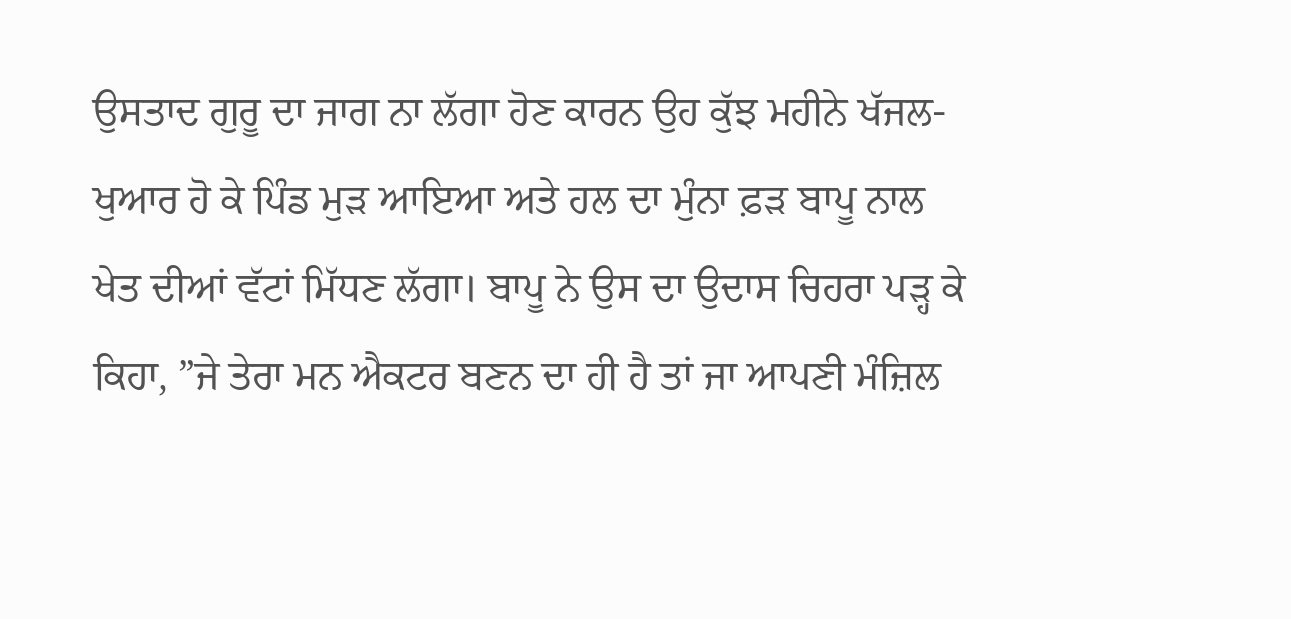ਉਸਤਾਦ ਗੁਰੂ ਦਾ ਜਾਗ ਨਾ ਲੱਗਾ ਹੋਣ ਕਾਰਨ ਉਹ ਕੁੱਝ ਮਹੀਨੇ ਖੱਜਲ-ਖੁਆਰ ਹੋ ਕੇ ਪਿੰਡ ਮੁੜ ਆਇਆ ਅਤੇ ਹਲ ਦਾ ਮੁੰਨਾ ਫ਼ੜ ਬਾਪੂ ਨਾਲ ਖੇਤ ਦੀਆਂ ਵੱਟਾਂ ਮਿੱਧਣ ਲੱਗਾ। ਬਾਪੂ ਨੇ ਉਸ ਦਾ ਉਦਾਸ ਚਿਹਰਾ ਪੜ੍ਹ ਕੇ ਕਿਹਾ, ”ਜੇ ਤੇਰਾ ਮਨ ਐਕਟਰ ਬਣਨ ਦਾ ਹੀ ਹੈ ਤਾਂ ਜਾ ਆਪਣੀ ਮੰਜ਼ਿਲ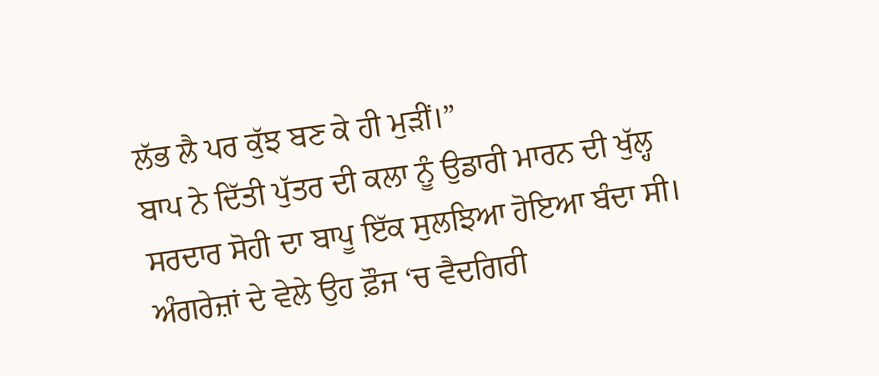ਲੱਭ ਲੈ ਪਰ ਕੁੱਝ ਬਣ ਕੇ ਹੀ ਮੁੜੀਂ।”
ਬਾਪ ਨੇ ਦਿੱਤੀ ਪੁੱਤਰ ਦੀ ਕਲਾ ਨੂੰ ਉਡਾਰੀ ਮਾਰਨ ਦੀ ਖੁੱਲ੍ਹ
ਸਰਦਾਰ ਸੋਹੀ ਦਾ ਬਾਪੂ ਇੱਕ ਸੁਲਝਿਆ ਹੋਇਆ ਬੰਦਾ ਸੀ। ਅੰਗਰੇਜ਼ਾਂ ਦੇ ਵੇਲੇ ਉਹ ਫ਼ੌਜ ‘ਚ ਵੈਦਗਿਰੀ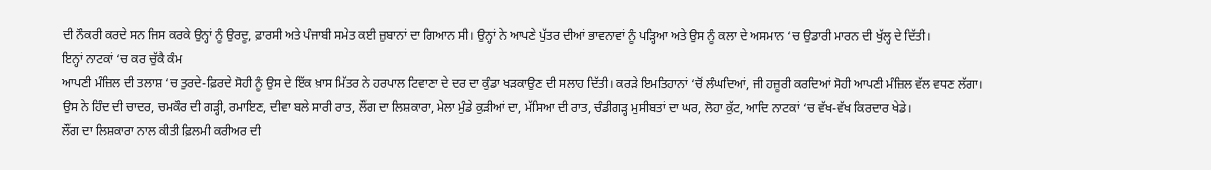ਦੀ ਨੌਕਰੀ ਕਰਦੇ ਸਨ ਜਿਸ ਕਰਕੇ ਉਨ੍ਹਾਂ ਨੂੰ ਉਰਦੂ, ਫ਼ਾਰਸੀ ਅਤੇ ਪੰਜਾਬੀ ਸਮੇਤ ਕਈ ਜ਼ੁਬਾਨਾਂ ਦਾ ਗਿਆਨ ਸੀ। ਉਨ੍ਹਾਂ ਨੇ ਆਪਣੇ ਪੁੱਤਰ ਦੀਆਂ ਭਾਵਨਾਵਾਂ ਨੂੰ ਪੜ੍ਹਿਆ ਅਤੇ ਉਸ ਨੂੰ ਕਲਾ ਦੇ ਅਸਮਾਨ ‘ਚ ਉਡਾਰੀ ਮਾਰਨ ਦੀ ਖੁੱਲ੍ਹ ਦੇ ਦਿੱਤੀ।
ਇਨ੍ਹਾਂ ਨਾਟਕਾਂ ‘ਚ ਕਰ ਚੁੱਕੈ ਕੰਮ
ਆਪਣੀ ਮੰਜ਼ਿਲ ਦੀ ਤਲਾਸ਼ ‘ਚ ਤੁਰਦੇ-ਫ਼ਿਰਦੇ ਸੋਹੀ ਨੂੰ ਉਸ ਦੇ ਇੱਕ ਖ਼ਾਸ ਮਿੱਤਰ ਨੇ ਹਰਪਾਲ ਟਿਵਾਣਾ ਦੇ ਦਰ ਦਾ ਕੁੰਡਾ ਖੜਕਾਉਣ ਦੀ ਸਲਾਹ ਦਿੱਤੀ। ਕਰੜੇ ਇਮਤਿਹਾਨਾਂ ‘ਚੋਂ ਲੰਘਦਿਆਂ, ਜੀ ਹਜ਼ੂਰੀ ਕਰਦਿਆਂ ਸੋਹੀ ਆਪਣੀ ਮੰਜ਼ਿਲ ਵੱਲ ਵਧਣ ਲੱਗਾ। ਉਸ ਨੇ ਹਿੰਦ ਦੀ ਚਾਦਰ, ਚਮਕੌਰ ਦੀ ਗੜ੍ਹੀ, ਰਮਾਇਣ, ਦੀਵਾ ਬਲੇ ਸਾਰੀ ਰਾਤ, ਲੌਂਗ ਦਾ ਲਿਸ਼ਕਾਰਾ, ਮੇਲਾ ਮੁੰਡੇ ਕੁੜੀਆਂ ਦਾ, ਮੱਸਿਆ ਦੀ ਰਾਤ, ਚੰਡੀਗੜ੍ਹ ਮੁਸੀਬਤਾਂ ਦਾ ਘਰ, ਲੋਹਾ ਕੁੱਟ, ਆਦਿ ਨਾਟਕਾਂ ‘ਚ ਵੱਖ-ਵੱਖ ਕਿਰਦਾਰ ਖੇਡੇ।
ਲੌਂਗ ਦਾ ਲਿਸ਼ਕਾਰਾ ਨਾਲ ਕੀਤੀ ਫ਼ਿਲਮੀ ਕਰੀਅਰ ਦੀ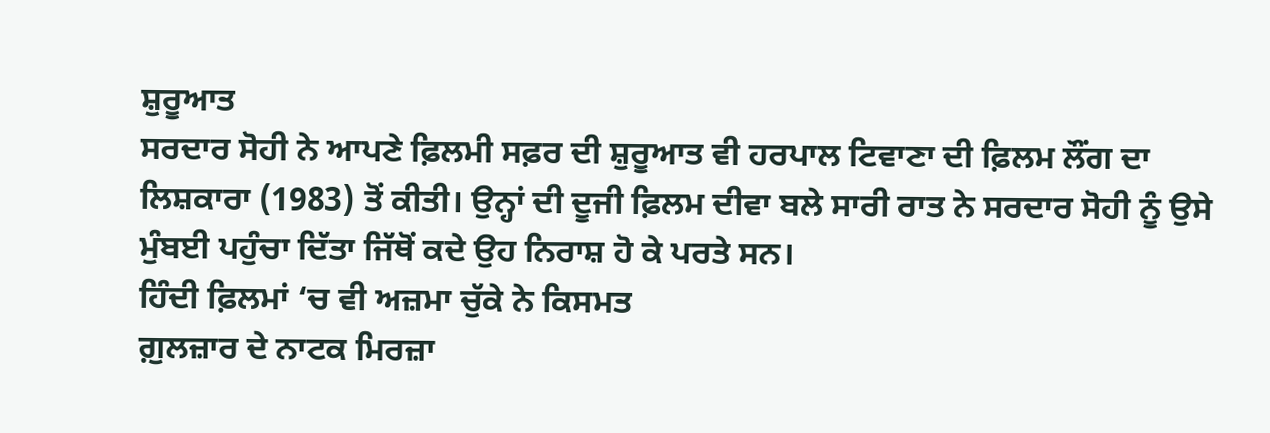ਸ਼ੁਰੂਆਤ
ਸਰਦਾਰ ਸੋਹੀ ਨੇ ਆਪਣੇ ਫ਼ਿਲਮੀ ਸਫ਼ਰ ਦੀ ਸ਼ੁਰੂਆਤ ਵੀ ਹਰਪਾਲ ਟਿਵਾਣਾ ਦੀ ਫ਼ਿਲਮ ਲੌਂਗ ਦਾ ਲਿਸ਼ਕਾਰਾ (1983) ਤੋਂ ਕੀਤੀ। ਉਨ੍ਹਾਂ ਦੀ ਦੂਜੀ ਫ਼ਿਲਮ ਦੀਵਾ ਬਲੇ ਸਾਰੀ ਰਾਤ ਨੇ ਸਰਦਾਰ ਸੋਹੀ ਨੂੰ ਉਸੇ ਮੁੰਬਈ ਪਹੁੰਚਾ ਦਿੱਤਾ ਜਿੱਥੋਂ ਕਦੇ ਉਹ ਨਿਰਾਸ਼ ਹੋ ਕੇ ਪਰਤੇ ਸਨ।
ਹਿੰਦੀ ਫ਼ਿਲਮਾਂ ‘ਚ ਵੀ ਅਜ਼ਮਾ ਚੁੱਕੇ ਨੇ ਕਿਸਮਤ
ਗ਼ੁਲਜ਼ਾਰ ਦੇ ਨਾਟਕ ਮਿਰਜ਼ਾ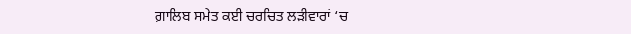ਗ਼ਾਲਿਬ ਸਮੇਤ ਕਈ ਚਰਚਿਤ ਲੜੀਵਾਰਾਂ ‘ਚ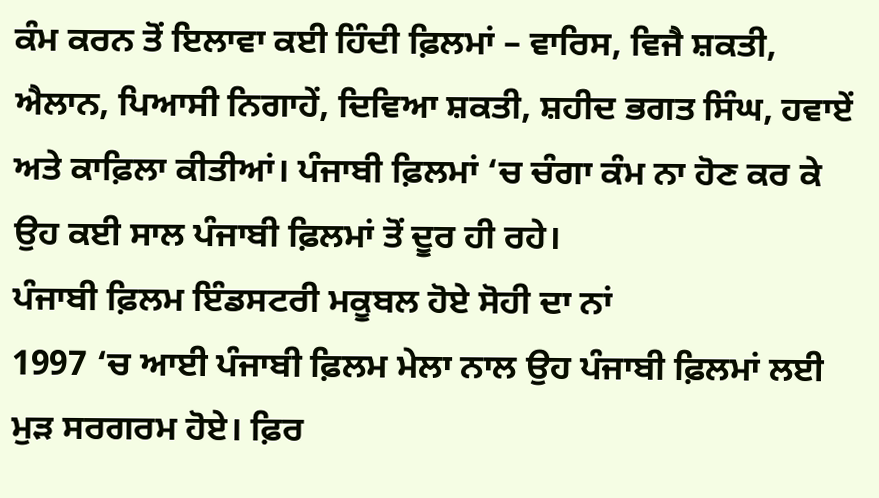ਕੰਮ ਕਰਨ ਤੋਂ ਇਲਾਵਾ ਕਈ ਹਿੰਦੀ ਫ਼ਿਲਮਾਂ – ਵਾਰਿਸ, ਵਿਜੈ ਸ਼ਕਤੀ, ਐਲਾਨ, ਪਿਆਸੀ ਨਿਗਾਹੇਂ, ਦਿਵਿਆ ਸ਼ਕਤੀ, ਸ਼ਹੀਦ ਭਗਤ ਸਿੰਘ, ਹਵਾਏਂ ਅਤੇ ਕਾਫ਼ਿਲਾ ਕੀਤੀਆਂ। ਪੰਜਾਬੀ ਫ਼ਿਲਮਾਂ ‘ਚ ਚੰਗਾ ਕੰਮ ਨਾ ਹੋਣ ਕਰ ਕੇ ਉਹ ਕਈ ਸਾਲ ਪੰਜਾਬੀ ਫ਼ਿਲਮਾਂ ਤੋਂ ਦੂਰ ਹੀ ਰਹੇ।
ਪੰਜਾਬੀ ਫ਼ਿਲਮ ਇੰਡਸਟਰੀ ਮਕੂਬਲ ਹੋਏ ਸੋਹੀ ਦਾ ਨਾਂ
1997 ‘ਚ ਆਈ ਪੰਜਾਬੀ ਫ਼ਿਲਮ ਮੇਲਾ ਨਾਲ ਉਹ ਪੰਜਾਬੀ ਫ਼ਿਲਮਾਂ ਲਈ ਮੁੜ ਸਰਗਰਮ ਹੋਏ। ਫ਼ਿਰ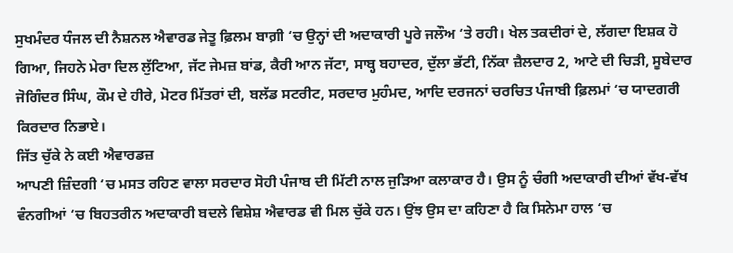ਸੁਖਮੰਦਰ ਧੰਜਲ ਦੀ ਨੈਸ਼ਨਲ ਐਵਾਰਡ ਜੇਤੂ ਫ਼ਿਲਮ ਬਾਗ਼ੀ ‘ਚ ਉਨ੍ਹਾਂ ਦੀ ਅਦਾਕਾਰੀ ਪੂਰੇ ਜਲੌਅ ‘ਤੇ ਰਹੀ। ਖੇਲ ਤਕਦੀਰਾਂ ਦੇ, ਲੱਗਦਾ ਇਸ਼ਕ ਹੋ ਗਿਆ, ਜਿਹਨੇ ਮੇਰਾ ਦਿਲ ਲੁੱਟਿਆ, ਜੱਟ ਜੇਮਜ਼ ਬਾਂਡ, ਕੈਰੀ ਆਨ ਜੱਟਾ, ਸਾਬ੍ਹ ਬਹਾਦਰ, ਦੁੱਲਾ ਭੱਟੀ, ਨਿੱਕਾ ਜ਼ੈਲਦਾਰ 2, ਆਟੇ ਦੀ ਚਿੜੀ, ਸੂਬੇਦਾਰ ਜੋਗਿੰਦਰ ਸਿੰਘ, ਕੌਮ ਦੇ ਹੀਰੇ, ਮੋਟਰ ਮਿੱਤਰਾਂ ਦੀ, ਬਲੱਡ ਸਟਰੀਟ, ਸਰਦਾਰ ਮੁਹੰਮਦ, ਆਦਿ ਦਰਜਨਾਂ ਚਰਚਿਤ ਪੰਜਾਬੀ ਫ਼ਿਲਮਾਂ ‘ਚ ਯਾਦਗਰੀ ਕਿਰਦਾਰ ਨਿਭਾਏ।
ਜਿੱਤ ਚੁੱਕੇ ਨੇ ਕਈ ਐਵਾਰਡਜ਼
ਆਪਣੀ ਜ਼ਿੰਦਗੀ ‘ਚ ਮਸਤ ਰਹਿਣ ਵਾਲਾ ਸਰਦਾਰ ਸੋਹੀ ਪੰਜਾਬ ਦੀ ਮਿੱਟੀ ਨਾਲ ਜੁੜਿਆ ਕਲਾਕਾਰ ਹੈ। ਉਸ ਨੂੰ ਚੰਗੀ ਅਦਾਕਾਰੀ ਦੀਆਂ ਵੱਖ-ਵੱਖ ਵੰਨਗੀਆਂ ‘ਚ ਬਿਹਤਰੀਨ ਅਦਾਕਾਰੀ ਬਦਲੇ ਵਿਸ਼ੇਸ਼ ਐਵਾਰਡ ਵੀ ਮਿਲ ਚੁੱਕੇ ਹਨ। ਉਂਝ ਉਸ ਦਾ ਕਹਿਣਾ ਹੈ ਕਿ ਸਿਨੇਮਾ ਹਾਲ ‘ਚ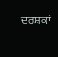ਦਰਸ਼ਕਾਂ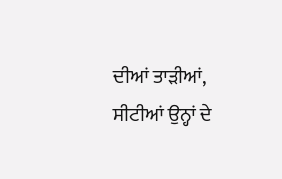ਦੀਆਂ ਤਾੜੀਆਂ, ਸੀਟੀਆਂ ਉਨ੍ਹਾਂ ਦੇ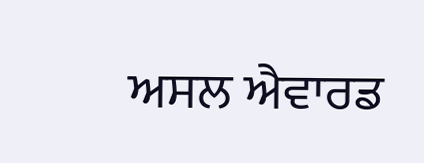ਅਸਲ ਐਵਾਰਡ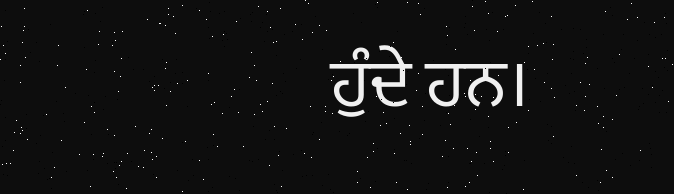ਹੁੰਦੇ ਹਨ।